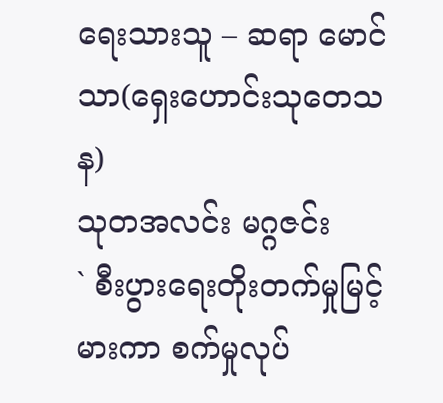ရေးသားသူ – ဆရာ မောင်သာ(ရှေးဟောင်းသုတေသန)
သုတအလင်း မဂ္ဂဇင်း
` စီးပွားရေးတိုးတက်မှုမြင့်မားကာ စက်မှုလုပ်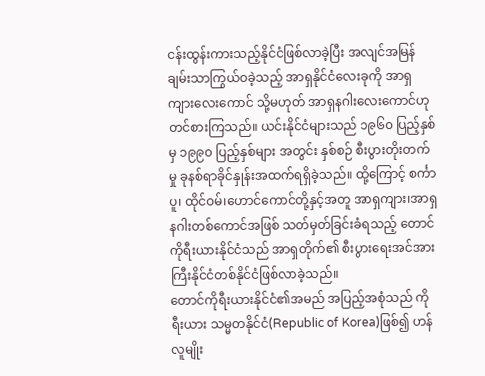ငန်းထွန်းကားသည့်နိုင်ငံဖြစ်လာခဲ့ပြီး အလျင်အမြန် ချမ်းသာကြွယ်ဝခဲ့သည့် အာရှနိုင်ငံလေးခုကို အာရှကျားလေးကောင် သို့မဟုတ် အာရှနဂါးလေးကောင်ဟု တင်စားကြသည်။ ယင်းနိုင်ငံများသည် ၁၉၆၀ ပြည့်နှစ်မှ ၁၉၉၀ ပြည့်နှစ်များ အတွင်း နှစ်စဉ် စီးပွားတိုးတက်မှု ခုနစ်ရာခိုင်နှုန်းအထက်ရရှိခဲ့သည်။ ထို့ကြောင့် စင်္ကာပူ၊ ထိုင်ဝမ်၊ဟောင်ကောင်တို့နှင့်အတူ အာရှကျား၊အာရှ နဂါးတစ်ကောင်အဖြစ် သတ်မှတ်ခြင်းခံရသည့် တောင်ကိုရီးယားနိုင်ငံသည် အာရှတိုက်၏ စီးပွားရေးအင်အားကြီးနိုင်ငံတစ်နိုင်ငံဖြစ်လာခဲ့သည်။
တောင်ကိုရီးယားနိုင်ငံ၏အမည် အပြည့်အစုံသည် ကိုရီးယား သမ္မတနိုင်ငံ(Republic of Korea)ဖြစ်၍ ဟန်လူမျိုး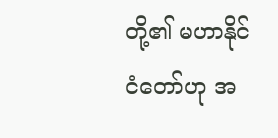တို့၏ မဟာနိုင်ငံတော်ဟု အ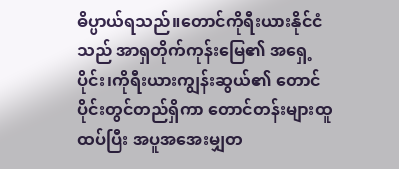ဓိပ္ပာယ်ရသည်။တောင်ကိုရီးယားနိုင်ငံသည် အာရှတိုက်ကုန်းမြေ၏ အရှေ့ပိုင်း၊ကိုရီးယားကျွန်းဆွယ်၏ တောင် ပိုင်းတွင်တည်ရှိကာ တောင်တန်းများထူထပ်ပြီး အပူအအေးမျှတ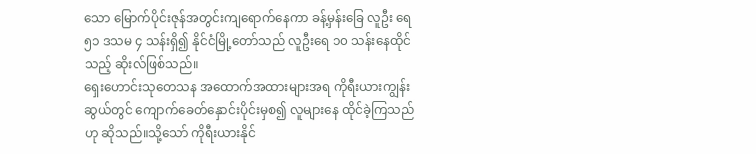သော မြောက်ပိုင်းဇုန်အတွင်းကျရောက်နေကာ ခန့်မှန်းခြေ လူဦး ရေ ၅၁ ဒသမ ၄ သန်းရှိ၍ နိုင်ငံမြို့တော်သည် လူဦးရေ ၁၀ သန်းနေထိုင်သည့် ဆိုးလ်ဖြစ်သည်။
ရှေးဟောင်းသုတေသန အထောက်အထားများအရ ကိုရီးယားကျွန်းဆွယ်တွင် ကျောက်ခေတ်နှောင်းပိုင်းမှစ၍ လူများနေ ထိုင်ခဲ့ကြသည်ဟု ဆိုသည်။သို့သော် ကိုရီးယားနိုင်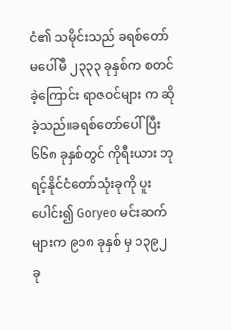ငံ၏ သမိုင်းသည် ခရစ်တော်မပေါ်မီ ၂၃၃၃ ခုနှစ်က စတင်ခဲ့ကြောင်း ရာဇဝင်များ က ဆိုခဲ့သည်။ခရစ်တော်ပေါ်ပြီး ၆၆၈ ခုနှစ်တွင် ကိုရီးယား ဘုရင့်နိုင်ငံတော်သုံးခုကို ပူးပေါင်း၍ Goryeo မင်းဆက်များက ၉၁၈ ခုနှစ် မှ ၁၃၉၂ ခု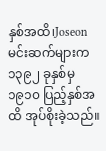နှစ်အထိ၊Joseon မင်းဆက်များက ၁၃၉၂ ခုနှစ်မှ ၁၉၁၀ ပြည့်နှစ်အထိ အုပ်စိုးခဲ့သည်။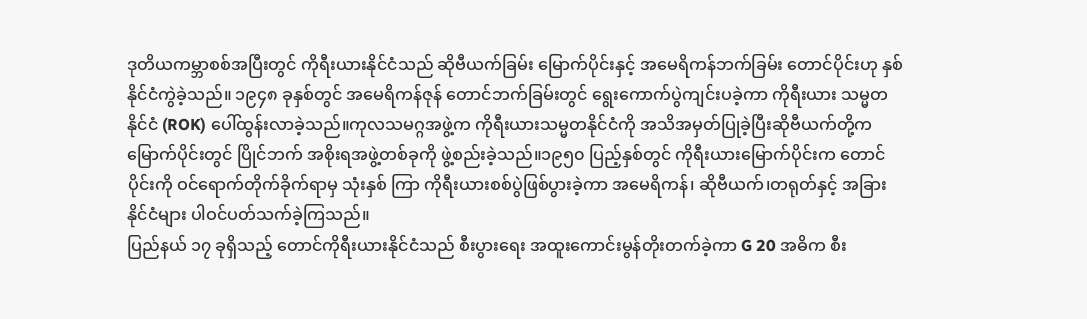ဒုတိယကမ္ဘာစစ်အပြီးတွင် ကိုရီးယားနိုင်ငံသည် ဆိုဗီယက်ခြမ်း မြောက်ပိုင်းနှင့် အမေရိကန်ဘက်ခြမ်း တောင်ပိုင်းဟု နှစ် နိုင်ငံကွဲခဲ့သည်။ ၁၉၄၈ ခုနှစ်တွင် အမေရိကန်ဇုန် တောင်ဘက်ခြမ်းတွင် ရွေးကောက်ပွဲကျင်းပခဲ့ကာ ကိုရီးယား သမ္မတနိုင်ငံ (ROK) ပေါ်ထွန်းလာခဲ့သည်။ကုလသမဂ္ဂအဖွဲ့က ကိုရီးယားသမ္မတနိုင်ငံကို အသိအမှတ်ပြုခဲ့ပြီးဆိုဗီယက်တို့က မြောက်ပိုင်းတွင် ပြိုင်ဘက် အစိုးရအဖွဲ့တစ်ခုကို ဖွဲ့စည်းခဲ့သည်။၁၉၅၀ ပြည့်နှစ်တွင် ကိုရီးယားမြောက်ပိုင်းက တောင်ပိုင်းကို ဝင်ရောက်တိုက်ခိုက်ရာမှ သုံးနှစ် ကြာ ကိုရီးယားစစ်ပွဲဖြစ်ပွားခဲ့ကာ အမေရိကန်၊ ဆိုဗီယက်၊တရုတ်နှင့် အခြားနိုင်ငံများ ပါဝင်ပတ်သက်ခဲ့ကြသည်။
ပြည်နယ် ၁၇ ခုရှိသည့် တောင်ကိုရီးယားနိုင်ငံသည် စီးပွားရေး အထူးကောင်းမွန်တိုးတက်ခဲ့ကာ G 20 အဓိက စီး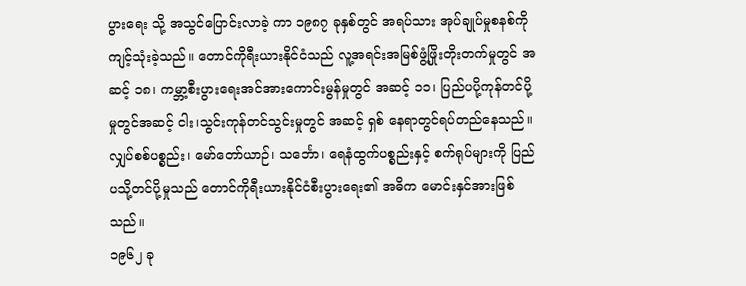ပွားရေး သို့ အသွင်ပြောင်းလာခဲ့ ကာ ၁၉၈၇ ခုနှစ်တွင် အရပ်သား အုပ်ချုပ်မှုစနစ်ကိုကျင့်သုံးခဲ့သည်။ တောင်ကိုရီးယားနိုင်ငံသည် လူ့အရင်းအမြစ်ဖွံ့ဖြိုးတိုးတက်မှုတွင် အဆင့် ၁၈၊ ကမ္ဘာ့စီးပွားရေးအင်အားကောင်းမွန်မှုတွင် အဆင့် ၁၁၊ ပြည်ပပို့ကုန်တင်ပို့မှုတွင်အဆင့် ငါး၊သွင်းကုန်တင်သွင်းမှုတွင် အဆင့် ရှစ် နေရာတွင်ရပ်တည်နေသည်။လျှပ်စစ်ပစ္စည်း၊ မော်တော်ယာဉ်၊ သင်္ဘော၊ ရေနံထွက်ပစ္စည်းနှင့် စက်ရုပ်များကို ပြည်ပသို့တင်ပို့မှုသည် တောင်ကိုရီးယားနိုင်ငံစီးပွားရေး၏ အဓိက မောင်းနှင်အားဖြစ်သည်။
၁၉၆၂ ခု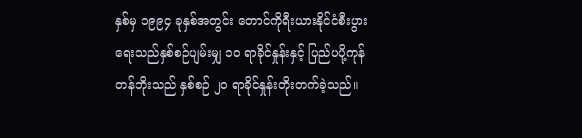နှစ်မှ ၁၉၉၄ ခုနှစ်အတွင်း တောင်ကိုရီးယားနိုင်ငံစီးပွားရေးသည်နှစ်စဉ်ပျမ်းမျှ ၁၀ ရာခိုင်နှုန်းနှင့် ပြည်ပပို့ကုန်တန်ဘိုးသည် နှစ်စဉ် ၂၀ ရာခိုင်နှုန်းတိုးတက်ခဲ့သည်။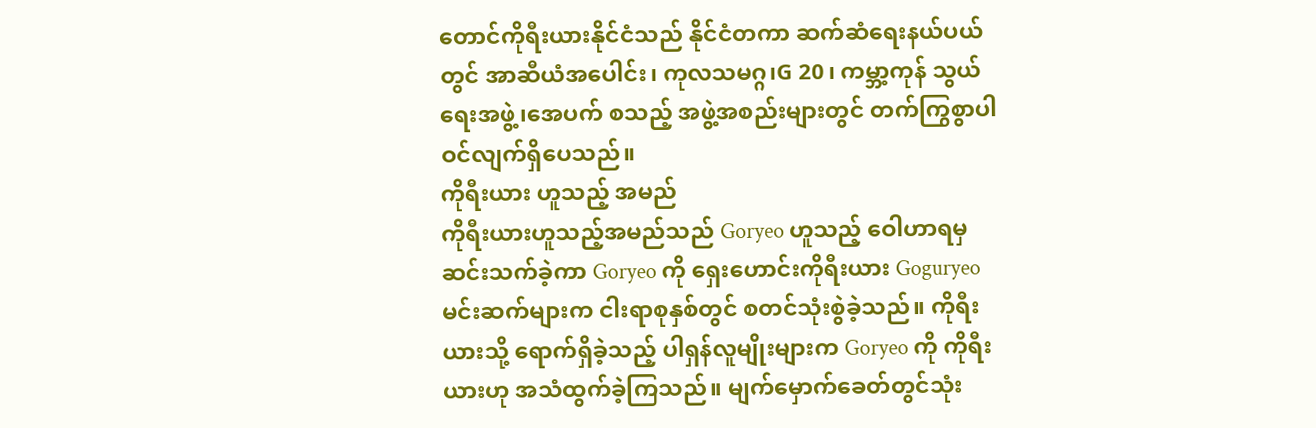တောင်ကိုရီးယားနိုင်ငံသည် နိုင်ငံတကာ ဆက်ဆံရေးနယ်ပယ်တွင် အာဆီယံအပေါင်း၊ ကုလသမဂ္ဂ၊G 20၊ ကမ္ဘာ့ကုန် သွယ်ရေးအဖွဲ့၊အေပက် စသည့် အဖွဲ့အစည်းများတွင် တက်ကြွစွာပါဝင်လျက်ရှိပေသည်။
ကိုရီးယား ဟူသည့် အမည်
ကိုရီးယားဟူသည့်အမည်သည် Goryeo ဟူသည့် ဝေါဟာရမှ ဆင်းသက်ခဲ့ကာ Goryeo ကို ရှေးဟောင်းကိုရီးယား Goguryeo မင်းဆက်များက ငါးရာစုနှစ်တွင် စတင်သုံးစွဲခဲ့သည်။ ကိုရီးယားသို့ ရောက်ရှိခဲ့သည့် ပါရှန်လူမျိုးများက Goryeo ကို ကိုရီးယားဟု အသံထွက်ခဲ့ကြသည်။ မျက်မှောက်ခေတ်တွင်သုံး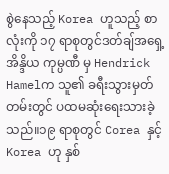စွဲနေသည့် Korea ဟူသည့် စာလုံးကို ၁၇ ရာစုတွင်ဒတ်ချ်အရှေ့အိန္ဒိယ ကုမ္ပဏီ မှ Hendrick Hamelက သူ၏ ခရီးသွားမှတ်တမ်းတွင် ပထမဆုံးရေးသားခဲ့သည်။၁၉ ရာစုတွင် Corea နှင့်Korea ဟု နှစ်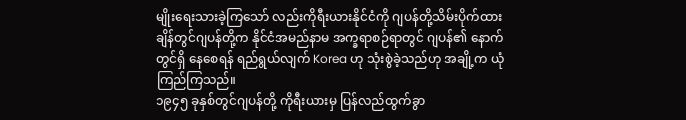မျိုးရေးသားခဲ့ကြသော် လည်းကိုရီးယားနိုင်ငံကို ဂျပန်တို့သိမ်းပိုက်ထားချိန်တွင်ဂျပန်တို့က နိုင်ငံအမည်နာမ အက္ခရာစဉ်ရာတွင် ဂျပန်၏ နောက်တွင်ရှိ နေစေရန် ရည်ရွယ်လျက် Korea ဟု သုံးစွဲခဲ့သည်ဟု အချို့က ယုံကြည်ကြသည်။
၁၉၄၅ ခုနှစ်တွင်ဂျပန်တို့ ကိုရီးယားမှ ပြန်လည်ထွက်ခွာ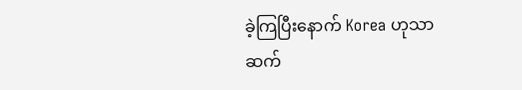ခဲ့ကြပြီးနောက် Korea ဟုသာ ဆက်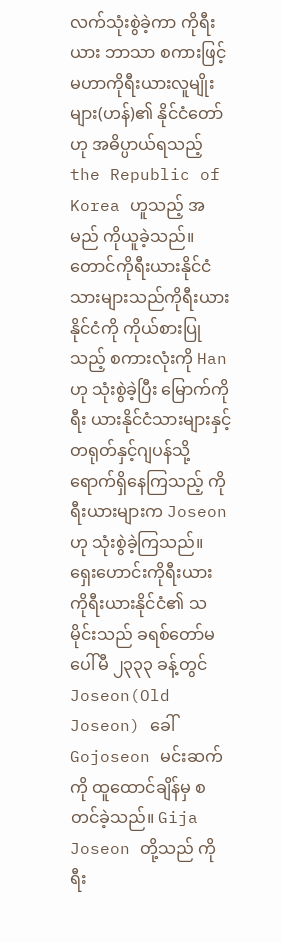လက်သုံးစွဲခဲ့ကာ ကိုရီးယား ဘာသာ စကားဖြင့် မဟာကိုရီးယားလူမျိုးများ(ဟန်)၏ နိုင်ငံတော်ဟု အဓိပ္ပာယ်ရသည့် the Republic of Korea ဟူသည့် အမည် ကိုယူခဲ့သည်။တောင်ကိုရီးယားနိုင်ငံသားများသည်ကိုရီးယားနိုင်ငံကို ကိုယ်စားပြုသည့် စကားလုံးကို Han ဟု သုံးစွဲခဲ့ပြီး မြောက်ကိုရီး ယားနိုင်ငံသားများနှင့် တရုတ်နှင့်ဂျပန်သို့ ရောက်ရှိနေကြသည့် ကိုရီးယားများက Joseon ဟု သုံးစွဲခဲ့ကြသည်။
ရှေးဟောင်းကိုရီးယား
ကိုရီးယားနိုင်ငံ၏ သမိုင်းသည် ခရစ်တော်မပေါ်မီ ၂၃၃၃ ခန့်တွင် Joseon(Old Joseon) ခေါ် Gojoseon မင်းဆက်ကို ထူထောင်ချိန်မှ စတင်ခဲ့သည်။ Gija Joseon တို့သည် ကိုရီး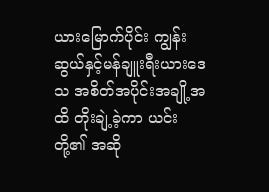ယားမြောက်ပိုင်း ကျွန်းဆွယ်နှင့်မန်ချူးရီးယားဒေသ အစိတ်အပိုင်းအချို့အထိ တိုးချဲ့ခဲ့ကာ ယင်းတို့၏ အဆို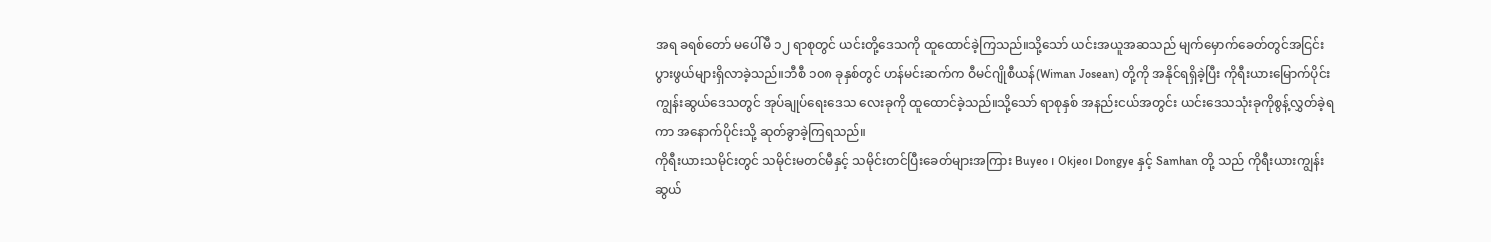အရ ခရစ်တော် မပေါ်မီ ၁၂ ရာစုတွင် ယင်းတို့ဒေသကို ထူထောင်ခဲ့ကြသည်။သို့သော် ယင်းအယူအဆသည် မျက်မှောက်ခေတ်တွင်အငြင်းပွားဖွယ်များရှိလာခဲ့သည်။ဘီစီ ၁၀၈ ခုနှစ်တွင် ဟန်မင်းဆက်က ဝီမင်ဂျိုစီယန်(Wiman Josean) တို့ကို အနိုင်ရရှိခဲ့ပြီး ကိုရီးယားမြောက်ပိုင်းကျွန်းဆွယ်ဒေသတွင် အုပ်ချုပ်ရေးဒေသ လေးခုကို ထူထောင်ခဲ့သည်။သို့သော် ရာစုနှစ် အနည်းငယ်အတွင်း ယင်းဒေသသုံးခုကိုစွန့်လွှတ်ခဲ့ရကာ အနောက်ပိုင်းသို့ ဆုတ်ခွာခဲ့ကြရသည်။
ကိုရီးယားသမိုင်းတွင် သမိုင်းမတင်မီနှင့် သမိုင်းတင်ပြီးခေတ်များအကြား Buyeo ၊ Okjeo၊ Dongye နှင့် Samhan တို့ သည် ကိုရီးယားကျွန်းဆွယ်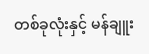တစ်ခုလုံးနှင့် မန်ချူး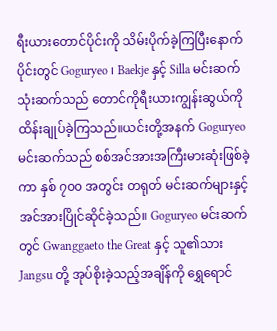ရီးယားတောင်ပိုင်းကို သိမ်းပိုက်ခဲ့ကြပြီးနောက်ပိုင်းတွင် Goguryeo ၊ Baekje နှင့် Silla မင်းဆက် သုံးဆက်သည် တောင်ကိုရီးယားကျွန်းဆွယ်ကို ထိန်းချုပ်ခဲ့ကြသည်။ယင်းတို့အနက် Goguryeo မင်းဆက်သည် စစ်အင်အားအကြီးမားဆုံးဖြစ်ခဲ့ကာ နှစ် ၇၀၀ အတွင်း တရုတ် မင်းဆက်များနှင့် အင်အားပြိုင်ဆိုင်ခဲ့သည်။ Goguryeo မင်းဆက် တွင် Gwanggaeto the Great နှင့် သူ၏သား Jangsu တို့ အုပ်စိုးခဲ့သည့်အချိန်ကို ရွှေရောင်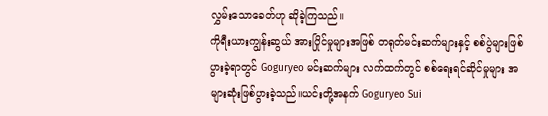လွှမ်းသောခေတ်ဟု ဆိုခဲ့ကြသည်။
ကိုရီးယားကျွန်းဆွယ် အားပြိုင်မှုများအဖြစ် တရုတ်မင်းဆက်များနှင့် စစ်ပွဲများဖြစ်ပွားခဲ့ရာတွင် Goguryeo မင်းဆက်များ လက်ထက်တွင် စစ်ရေးရင်ဆိုင်မှုများ အများဆုံးဖြစ်ပွားခဲ့သည်။ယင်းတို့အနက် Goguryeo Sui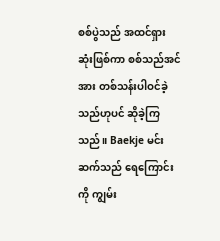စစ်ပွဲသည် အထင်ရှားဆုံးဖြစ်ကာ စစ်သည်အင်အား တစ်သန်းပါဝင်ခဲ့သည်ဟုပင် ဆိုခဲ့ကြသည်။ Baekje မင်းဆက်သည် ရေကြောင်းကို ကျွမ်း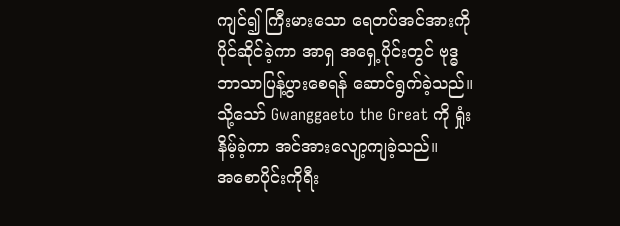ကျင်၍ ကြီးမားသော ရေတပ်အင်အားကို ပိုင်ဆိုင်ခဲ့ကာ အာရှ အရှေ့ပိုင်းတွင် ဗုဒ္ဓဘာသာပြန့်ပွားစေရန် ဆောင်ရွက်ခဲ့သည်။သို့သော် Gwanggaeto the Great ကို ရှုံးနိမ့်ခဲ့ကာ အင်အားလျော့ကျခဲ့သည်။
အစောပိုင်းကိုရီး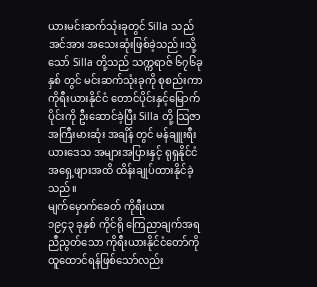ယားမင်းဆက်သုံးခုတွင် Silla သည် အင်အား အသေးဆုံးဖြစ်ခဲ့သည်။သို့သော် Silla တို့သည် သက္ကရာဇ် ၆၇၆ခုနှစ် တွင် မင်းဆက်သုံးခုကို စုစည်းကာ ကိုရီးယားနိုင်ငံ တောင်ပိုင်းနှင့်မြောက်ပိုင်းကို ဦးဆောင်ခဲ့ပြီး Silla တို့ သြဇာအကြီးမားဆုံး အချိန် တွင် မန်ချူးရီးယားဒေသ အများအပြားနှင့် ရုရှနိုင်ငံအရှေ့ဖျားအထိ ထိန်းချုပ်ထားနိုင်ခဲ့သည်။
မျက်မှောက်ခေတ် ကိုရီးယား
၁၉၄၃ ခုနှစ် ကိုင်ရို ကြေညာချက်အရ ညီညွတ်သော ကိုရီးယားနိုင်ငံတော်ကို ထူထောင်ရန်ဖြစ်သော်လည်း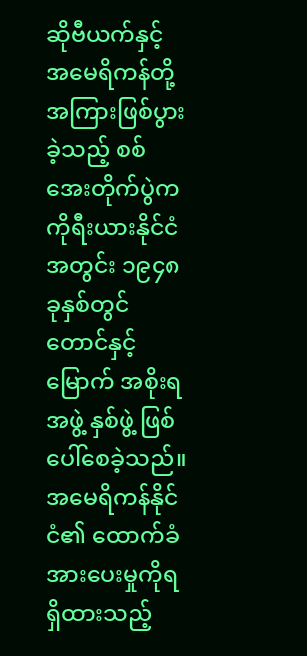ဆိုဗီယက်နှင့် အမေရိကန်တို့အကြားဖြစ်ပွားခဲ့သည့် စစ်အေးတိုက်ပွဲက ကိုရီးယားနိုင်ငံအတွင်း ၁၉၄၈ ခုနှစ်တွင် တောင်နှင့်မြောက် အစိုးရအဖွဲ့ နှစ်ဖွဲ့ ဖြစ်ပေါ်စေခဲ့သည်။ အမေရိကန်နိုင်ငံ၏ ထောက်ခံအားပေးမှုကိုရရှိထားသည့်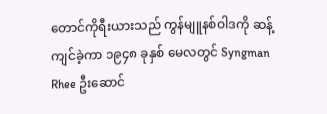တောင်ကိုရီးယားသည် ကွန်မျူနစ်ဝါဒကို ဆန့်ကျင်ခဲ့ကာ ၁၉၄၈ ခုနှစ် မေလတွင် Syngman Rhee ဦးဆောင်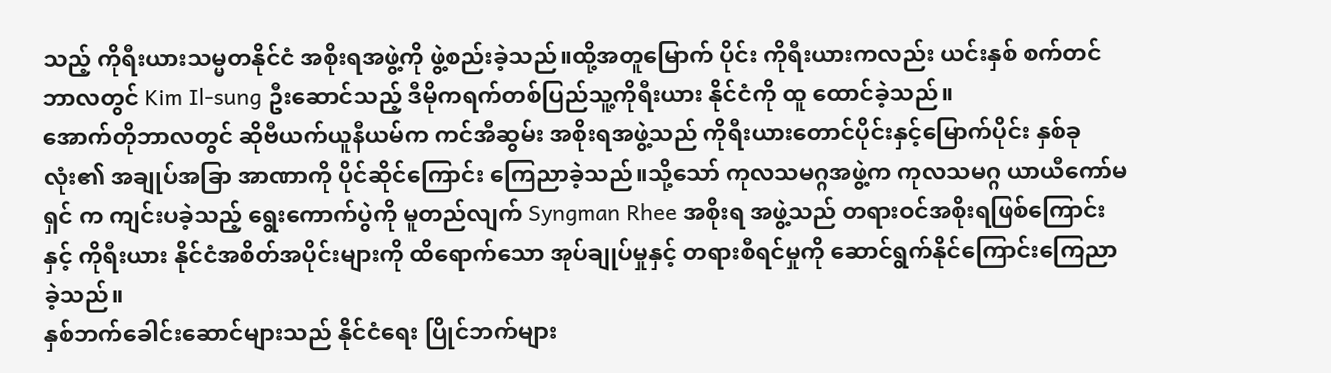သည့် ကိုရီးယားသမ္မတနိုင်ငံ အစိုးရအဖွဲ့ကို ဖွဲ့စည်းခဲ့သည်။ထို့အတူမြောက် ပိုင်း ကိုရီးယားကလည်း ယင်းနှစ် စက်တင်ဘာလတွင် Kim Il-sung ဦးဆောင်သည့် ဒီမိုကရက်တစ်ပြည်သူ့ကိုရီးယား နိုင်ငံကို ထူ ထောင်ခဲ့သည်။
အောက်တိုဘာလတွင် ဆိုဗီယက်ယူနီယမ်က ကင်အီဆွမ်း အစိုးရအဖွဲ့သည် ကိုရီးယားတောင်ပိုင်းနှင့်မြောက်ပိုင်း နှစ်ခုလုံး၏ အချုပ်အခြာ အာဏာကို ပိုင်ဆိုင်ကြောင်း ကြေညာခဲ့သည်။သို့သော် ကုလသမဂ္ဂအဖွဲ့က ကုလသမဂ္ဂ ယာယီကော်မရှင် က ကျင်းပခဲ့သည့် ရွေးကောက်ပွဲကို မူတည်လျက် Syngman Rhee အစိုးရ အဖွဲ့သည် တရားဝင်အစိုးရဖြစ်ကြောင်းနှင့် ကိုရီးယား နိုင်ငံအစိတ်အပိုင်းများကို ထိရောက်သော အုပ်ချုပ်မှုနှင့် တရားစီရင်မှုကို ဆောင်ရွက်နိုင်ကြောင်းကြေညာခဲ့သည်။
နှစ်ဘက်ခေါင်းဆောင်များသည် နိုင်ငံရေး ပြိုင်ဘက်များ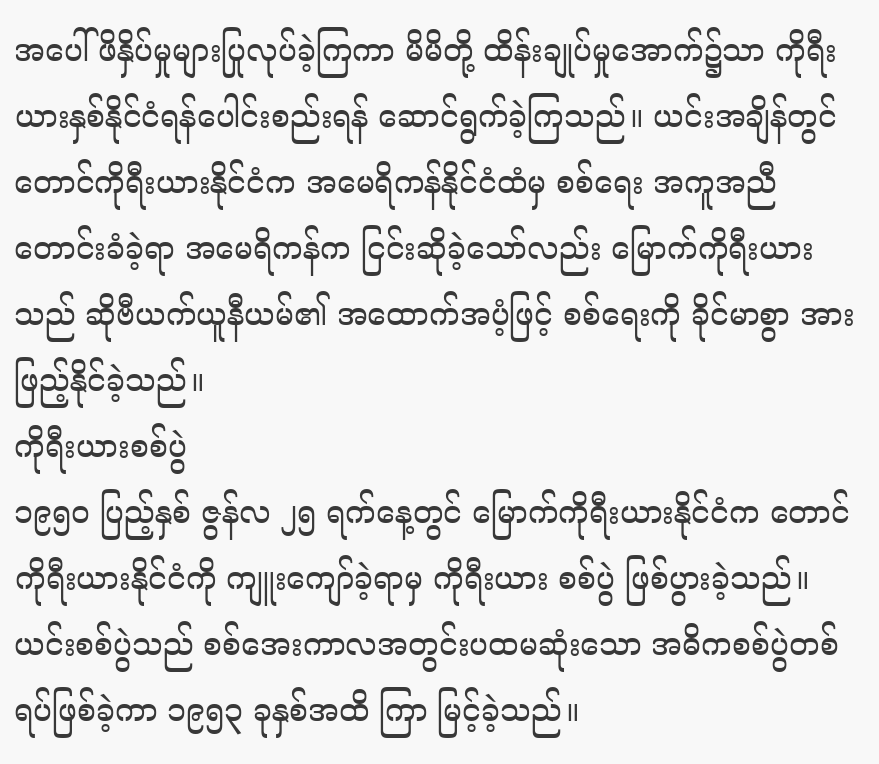အပေါ် ဖိနှိပ်မှုများပြုလုပ်ခဲ့ကြကာ မိမိတို့ ထိန်းချုပ်မှုအောက်၌သာ ကိုရီးယားနှစ်နိုင်ငံရန်ပေါင်းစည်းရန် ဆောင်ရွက်ခဲ့ကြသည်။ ယင်းအချိန်တွင် တောင်ကိုရီးယားနိုင်ငံက အမေရိကန်နိုင်ငံထံမှ စစ်ရေး အကူအညီတောင်းခံခဲ့ရာ အမေရိကန်က ငြင်းဆိုခဲ့သော်လည်း မြောက်ကိုရီးယားသည် ဆိုဗီယက်ယူနီယမ်၏ အထောက်အပံ့ဖြင့် စစ်ရေးကို ခိုင်မာစွာ အားဖြည့်နိုင်ခဲ့သည်။
ကိုရီးယားစစ်ပွဲ
၁၉၅၀ ပြည့်နှစ် ဇွန်လ ၂၅ ရက်နေ့တွင် မြောက်ကိုရီးယားနိုင်ငံက တောင်ကိုရီးယားနိုင်ငံကို ကျူးကျော်ခဲ့ရာမှ ကိုရီးယား စစ်ပွဲ ဖြစ်ပွားခဲ့သည်။ ယင်းစစ်ပွဲသည် စစ်အေးကာလအတွင်းပထမဆုံးသော အဓိကစစ်ပွဲတစ်ရပ်ဖြစ်ခဲ့ကာ ၁၉၅၃ ခုနှစ်အထိ ကြာ မြင့်ခဲ့သည်။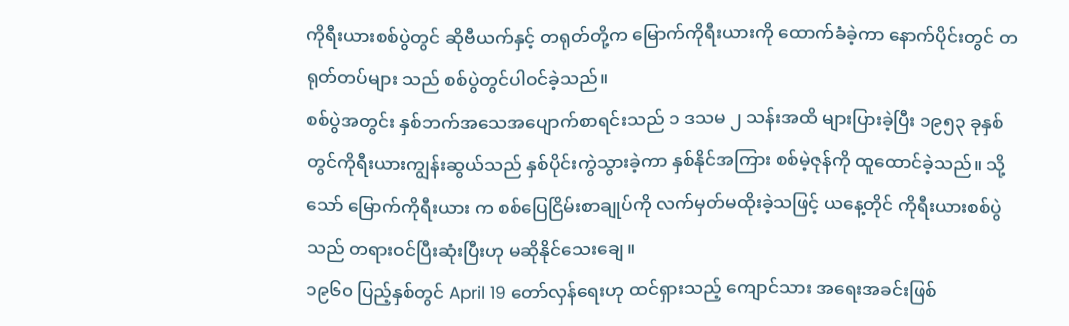ကိုရီးယားစစ်ပွဲတွင် ဆိုဗီယက်နှင့် တရုတ်တို့က မြောက်ကိုရီးယားကို ထောက်ခံခဲ့ကာ နောက်ပိုင်းတွင် တရုတ်တပ်များ သည် စစ်ပွဲတွင်ပါဝင်ခဲ့သည်။
စစ်ပွဲအတွင်း နှစ်ဘက်အသေအပျောက်စာရင်းသည် ၁ ဒသမ ၂ သန်းအထိ များပြားခဲ့ပြီး ၁၉၅၃ ခုနှစ် တွင်ကိုရီးယားကျွန်းဆွယ်သည် နှစ်ပိုင်းကွဲသွားခဲ့ကာ နှစ်နိုင်အကြား စစ်မဲ့ဇုန်ကို ထူထောင်ခဲ့သည်။ သို့သော် မြောက်ကိုရီးယား က စစ်ပြေငြိမ်းစာချုပ်ကို လက်မှတ်မထိုးခဲ့သဖြင့် ယနေ့တိုင် ကိုရီးယားစစ်ပွဲသည် တရားဝင်ပြီးဆုံးပြီးဟု မဆိုနိုင်သေးချေ။
၁၉၆၀ ပြည့်နှစ်တွင် April 19 တော်လှန်ရေးဟု ထင်ရှားသည့် ကျောင်သား အရေးအခင်းဖြစ်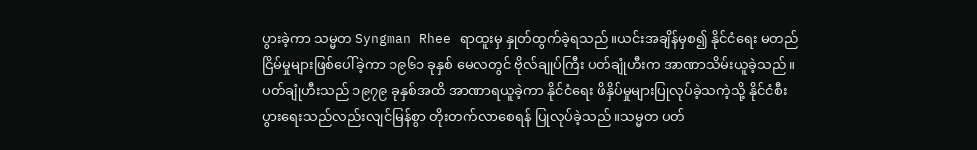ပွားခဲ့ကာ သမ္မတ Syngman Rhee ရာထူးမှ နှုတ်ထွက်ခဲ့ရသည်။ယင်းအချိန်မှစ၍ နိုင်ငံရေး မတည်ငြိမ်မှုများဖြစ်ပေါ်ခဲ့ကာ ၁၉၆၁ ခုနှစ် မေလတွင် ဗိုလ်ချုပ်ကြီး ပတ်ချုံဟီးက အာဏာသိမ်းယူခဲ့သည်။ပတ်ချုံဟီးသည် ၁၉၇၉ ခုနှစ်အထိ အာဏာရယူခဲ့ကာ နိုင်ငံရေး ဖိနှိပ်မှုများပြုလုပ်ခဲ့သကဲ့သို့ နိုင်ငံစီးပွားရေးသည်လည်းလျင်မြန်စွာ တိုးတက်လာစေရန် ပြုလုပ်ခဲ့သည်။သမ္မတ ပတ်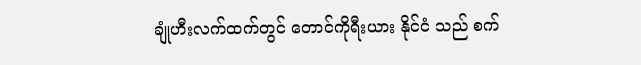ချုံဟီးလက်ထက်တွင် တောင်ကိုရီးယား နိုင်ငံ သည် စက်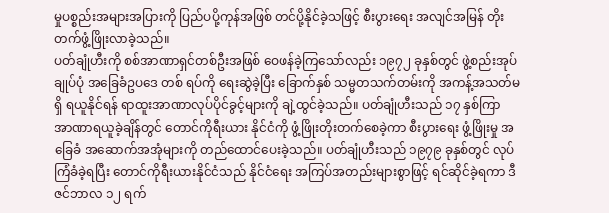မှုပစ္စည်းအများအပြားကို ပြည်ပပို့ကုန်အဖြစ် တင်ပို့နိုင်ခဲ့သဖြင့် စီးပွားရေး အလျင်အမြန် တိုးတက်ဖွံ့ဖြိုးလာခဲ့သည်။
ပတ်ချုံဟီးကို စစ်အာဏာရှင်တစ်ဦးအဖြစ် ဝေဖန်ခဲ့ကြသော်လည်း ၁၉၇၂ ခုနှစ်တွင် ဖွဲ့စည်းအုပ်ချုပ်ပုံ အခြေခံဥပဒေ တစ် ရပ်ကို ရေးဆွဲခဲ့ပြီး ခြောက်နှစ် သမ္မတသက်တမ်းကို အကန့်အသတ်မရှိ ရယူနိုင်ရန် ရာထူးအာဏာလုပ်ပိုင်ခွင့်များကို ချဲ့ထွင်ခဲ့သည်။ ပတ်ချုံဟီးသည် ၁၇ နှစ်ကြာ အာဏာရယူခဲ့ချိန်တွင် တောင်ကိုရီးယား နိုင်ငံကို ဖွံ့ဖြိုးတိုးတက်စေခဲ့ကာ စီးပွားရေး ဖွံ့ဖြိုးမှု အခြေခံ အဆောက်အအုံများကို တည်ထောင်ပေးခဲ့သည်။ ပတ်ချုံဟီးသည် ၁၉၇၉ ခုနှစ်တွင် လုပ်ကြံခံခဲ့ရပြီး တောင်ကိုရီးယားနိုင်ငံသည် နိုင်ငံရေး အကြပ်အတည်းများစွာဖြင့် ရင်ဆိုင်ခဲ့ရကာ ဒီဇင်ဘာလ ၁၂ ရက်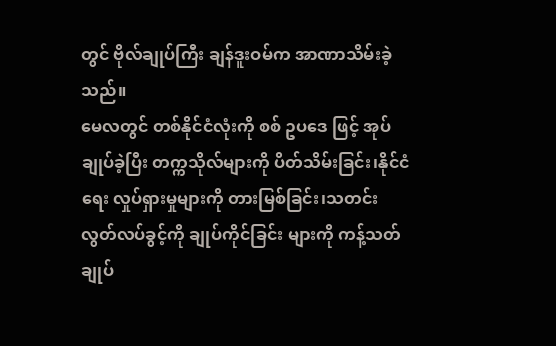တွင် ဗိုလ်ချုပ်ကြီး ချန်ဒူးဝမ်က အာဏာသိမ်းခဲ့သည်။
မေလတွင် တစ်နိုင်ငံလုံးကို စစ် ဥပဒေ ဖြင့် အုပ်ချုပ်ခဲ့ပြီး တက္ကသိုလ်များကို ပိတ်သိမ်းခြင်း၊နိုင်ငံရေး လှုပ်ရှားမှုများကို တားမြစ်ခြင်း၊သတင်းလွတ်လပ်ခွင့်ကို ချုပ်ကိုင်ခြင်း များကို ကန့်သတ်ချုပ်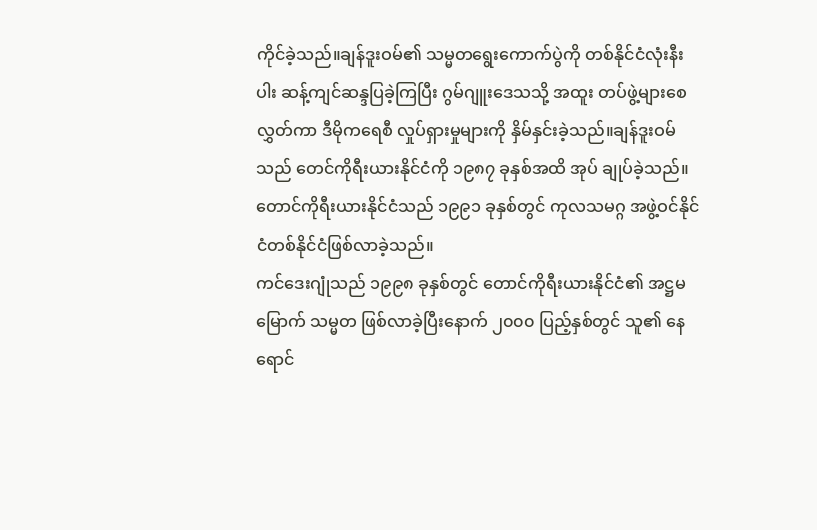ကိုင်ခဲ့သည်။ချန်ဒူးဝမ်၏ သမ္မတရွေးကောက်ပွဲကို တစ်နိုင်ငံလုံးနီးပါး ဆန့်ကျင်ဆန္ဒပြခဲ့ကြပြီး ဂွမ်ဂျူးဒေသသို့ အထူး တပ်ဖွဲ့များစေလွှတ်ကာ ဒီမိုကရေစီ လှုပ်ရှားမှုများကို နှိမ်နှင်းခဲ့သည်။ချန်ဒူးဝမ်သည် တေင်ကိုရီးယားနိုင်ငံကို ၁၉၈၇ ခုနှစ်အထိ အုပ် ချုပ်ခဲ့သည်။ တောင်ကိုရီးယားနိုင်ငံသည် ၁၉၉၁ ခုနှစ်တွင် ကုလသမဂ္ဂ အဖွဲ့ဝင်နိုင်ငံတစ်နိုင်ငံဖြစ်လာခဲ့သည်။
ကင်ဒေးဂျုံသည် ၁၉၉၈ ခုနှစ်တွင် တောင်ကိုရီးယားနိုင်ငံ၏ အဋ္ဌမမြောက် သမ္မတ ဖြစ်လာခဲ့ပြီးနောက် ၂၀၀၀ ပြည့်နှစ်တွင် သူ၏ နေရောင်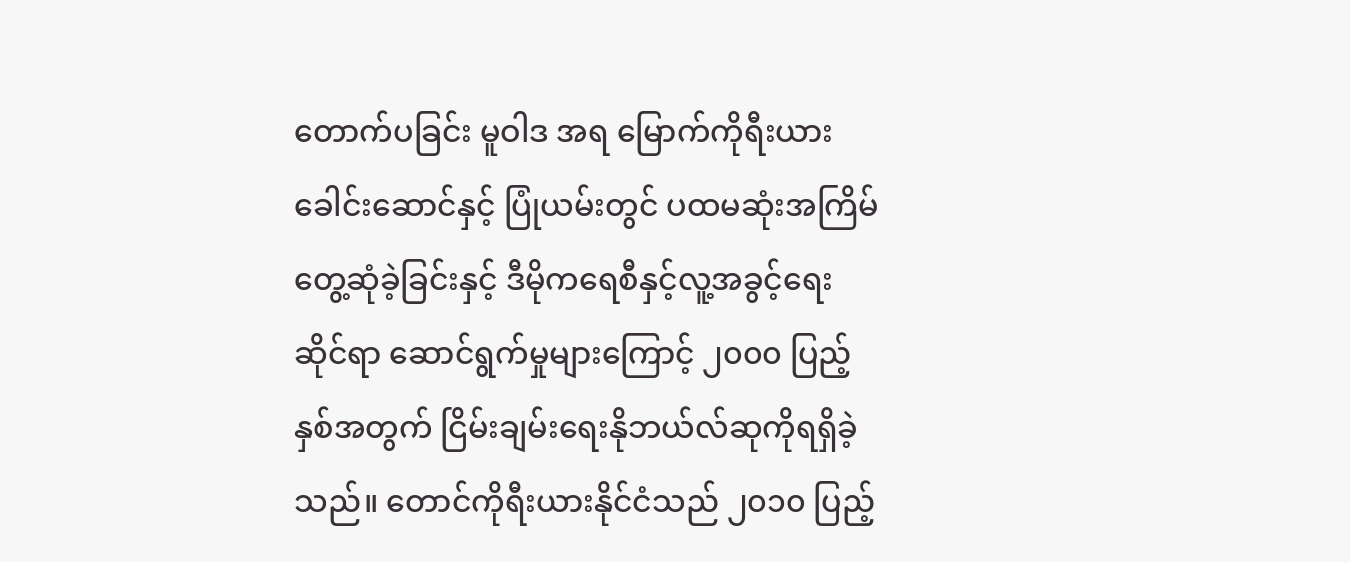တောက်ပခြင်း မူဝါဒ အရ မြောက်ကိုရီးယားခေါင်းဆောင်နှင့် ပြုံယမ်းတွင် ပထမဆုံးအကြိမ်တွေ့ဆုံခဲ့ခြင်းနှင့် ဒီမိုကရေစီနှင့်လူ့အခွင့်ရေးဆိုင်ရာ ဆောင်ရွက်မှုများကြောင့် ၂၀၀၀ ပြည့်နှစ်အတွက် ငြိမ်းချမ်းရေးနိုဘယ်လ်ဆုကိုရရှိခဲ့သည်။ တောင်ကိုရီးယားနိုင်ငံသည် ၂၀၁၀ ပြည့်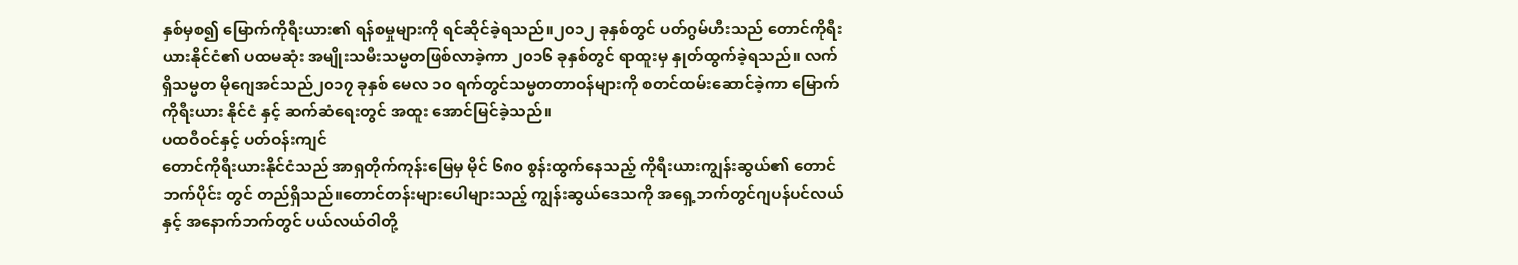နှစ်မှစ၍ မြောက်ကိုရီးယား၏ ရန်စမှုများကို ရင်ဆိုင်ခဲ့ရသည်။၂၀၁၂ ခုနှစ်တွင် ပတ်ဂွမ်ဟီးသည် တောင်ကိုရီး ယားနိုင်ငံ၏ ပထမဆုံး အမျိုးသမီးသမ္မတဖြစ်လာခဲ့ကာ ၂၀၁၆ ခုနှစ်တွင် ရာထူးမှ နှုတ်ထွက်ခဲ့ရသည်။ လက်ရှိသမ္မတ မိုဂျေအင်သည်၂၀၁၇ ခုနှစ် မေလ ၁၀ ရက်တွင်သမ္မတတာဝန်များကို စတင်ထမ်းဆောင်ခဲ့ကာ မြောက်ကိုရီးယား နိုင်ငံ နှင့် ဆက်ဆံရေးတွင် အထူး အောင်မြင်ခဲ့သည်။
ပထဝီဝင်နှင့် ပတ်ဝန်းကျင်
တောင်ကိုရီးယားနိုင်ငံသည် အာရှတိုက်ကုန်းမြေမှ မိုင် ၆၈၀ စွန်းထွက်နေသည့် ကိုရီးယားကျွန်းဆွယ်၏ တောင်ဘက်ပိုင်း တွင် တည်ရှိသည်။တောင်တန်းများပေါများသည့် ကျွန်းဆွယ်ဒေသကို အရှေ့ဘက်တွင်ဂျပန်ပင်လယ်နှင့် အနောက်ဘက်တွင် ပယ်လယ်ဝါတို့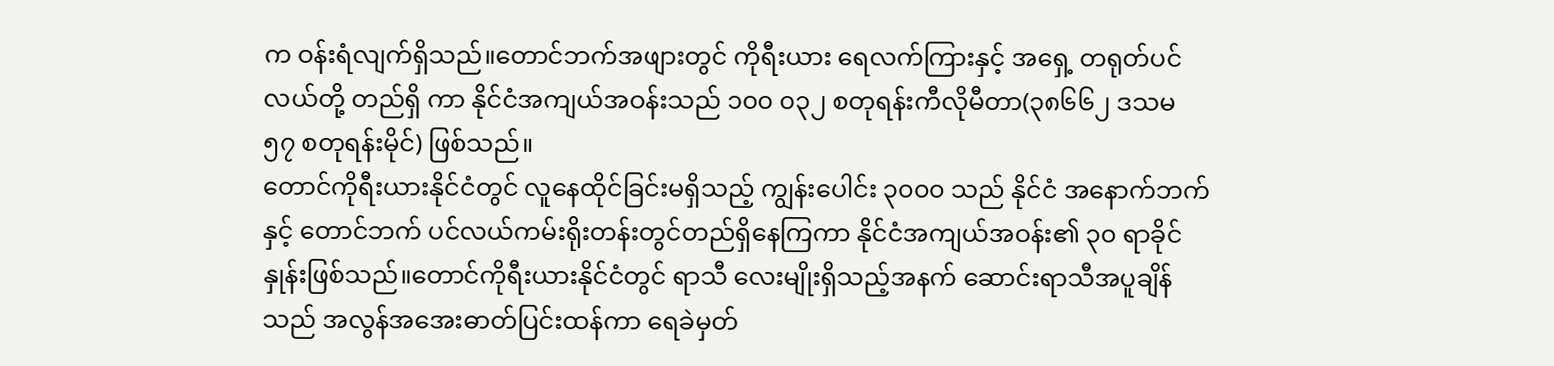က ဝန်းရံလျက်ရှိသည်။တောင်ဘက်အဖျားတွင် ကိုရီးယား ရေလက်ကြားနှင့် အရှေ့ တရုတ်ပင်လယ်တို့ တည်ရှိ ကာ နိုင်ငံအကျယ်အဝန်းသည် ၁၀၀ ၀၃၂ စတုရန်းကီလိုမီတာ(၃၈၆၆၂ ဒသမ ၅၇ စတုရန်းမိုင်) ဖြစ်သည်။
တောင်ကိုရီးယားနိုင်ငံတွင် လူနေထိုင်ခြင်းမရှိသည့် ကျွန်းပေါင်း ၃၀၀၀ သည် နိုင်ငံ အနောက်ဘက်နှင့် တောင်ဘက် ပင်လယ်ကမ်းရိုးတန်းတွင်တည်ရှိနေကြကာ နိုင်ငံအကျယ်အဝန်း၏ ၃၀ ရာခိုင်နှုန်းဖြစ်သည်။တောင်ကိုရီးယားနိုင်ငံတွင် ရာသီ လေးမျိုးရှိသည့်အနက် ဆောင်းရာသီအပူချိန်သည် အလွန်အအေးဓာတ်ပြင်းထန်ကာ ရေခဲမှတ်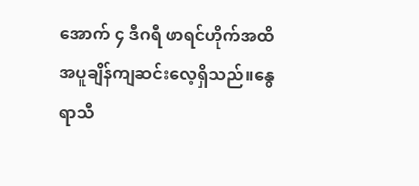အောက် ၄ ဒီဂရီ ဖာရင်ဟိုက်အထိ အပူချိန်ကျဆင်းလေ့ရှိသည်။နွေရာသီ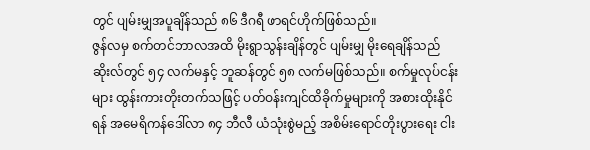တွင် ပျမ်းမျှအပူချိန်သည် ၈၆ ဒီဂရီ ဖာရင်ဟိုက်ဖြစ်သည်။
ဇွန်လမှ စက်တင်ဘာလအထိ မိုးရွာသွန်းချိန်တွင် ပျမ်းမျှ မိုးရေချိန်သည် ဆိုးလ်တွင် ၅၄ လက်မနှင့် ဘူဆန်တွင် ၅၈ လက်မဖြစ်သည်။ စက်မှုလုပ်ငန်းများ ထွန်းကားတိုးတက်သဖြင့် ပတ်ဝန်းကျင်ထိခိုက်မှုများကို အစားထိုးနိုင်ရန် အမေရိကန်ဒေါ်လာ ၈၄ ဘီလီ ယံသုံးစွဲမည့် အစိမ်းရောင်တိုးပွားရေး ငါး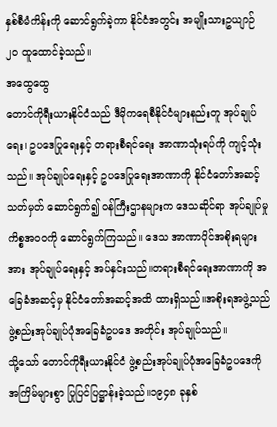နှစ်စီမံကိန်းကို ဆောင်ရွက်ခဲ့ကာ နိုင်ငံအတွင်း အမျိုးသားဥယျာဉ် ၂၀ ထူထောင်ခဲ့သည်။
အထွေထွေ
တောင်ကိုရီးယားနိုင်ငံသည် ဒီမိုကရေစီနိုင်ငံများနည်းတူ အုပ်ချုပ်ရေး၊ ဥပဒေပြုရေးနှင့် တရားစီရင်ရေး အာဏာသုံးရပ်ကို ကျင့်သုံးသည်။ အုပ်ချုပ်ရေးနှင့် ဥပဒေပြုရေးအာဏာကို နိုင်ငံတော်အဆင့် သတ်မှတ် ဆောင်ရွက်၍ ဝန်ကြီးဌာနများက ဒေသဆိုင်ရာ အုပ်ချုပ်မှုကိစ္စအ၀၀ကို ဆောင်ရွက်ကြသည်။ ဒေသ အာဏာပိုင်အစိုးရများအား အုပ်ချုပ်ရေးနှင့် အပ်နှင်းသည်။တရားစီရင်ရေးအာဏာကို အခြေခံအဆင့်မှ နိုင်ငံတော်အဆင့်အထိ ထားရှိသည်။အစိုးရအဖွဲ့သည် ဖွဲ့စည်းအုပ်ချုပ်ပုံအခြေခံဥပဒေ အတိုင်း အုပ်ချုပ်သည်။
သို့သော် တောင်ကိုရီးယားနိုင်ငံ ဖွဲ့စည်းအုပ်ချုပ်ပုံအခြေခံဥပဒေကို အကြိမ်များစွာ ပြုပြင်ပြဋ္ဌာန်းခဲ့သည်။၁၉၄၈ ခုနှစ်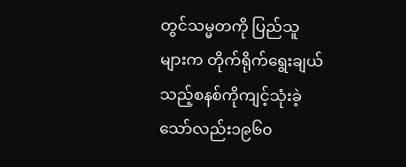တွင်သမ္မတကို ပြည်သူများက တိုက်ရိုက်ရွေးချယ်သည့်စနစ်ကိုကျင့်သုံးခဲ့သော်လည်း၁၉၆၀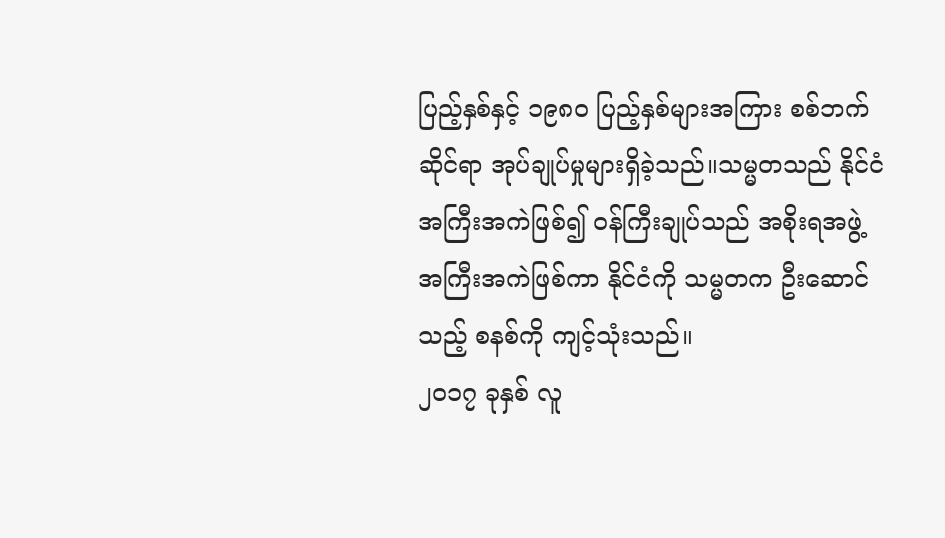ပြည့်နှစ်နှင့် ၁၉၈၀ ပြည့်နှစ်များအကြား စစ်ဘက်ဆိုင်ရာ အုပ်ချုပ်မှုများရှိခဲ့သည်။သမ္မတသည် နိုင်ငံအကြီးအကဲဖြစ်၍ ဝန်ကြီးချုပ်သည် အစိုးရအဖွဲ့ အကြီးအကဲဖြစ်ကာ နိုင်ငံကို သမ္မတက ဦးဆောင်သည့် စနစ်ကို ကျင့်သုံးသည်။
၂၀၁၇ ခုနှစ် လူ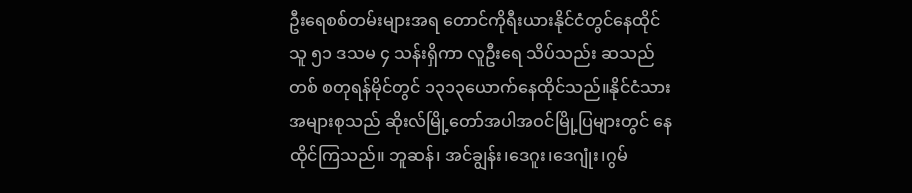ဦးရေစစ်တမ်းများအရ တောင်ကိုရီးယားနိုင်ငံတွင်နေထိုင်သူ ၅၁ ဒသမ ၄ သန်းရှိကာ လူဦးရေ သိပ်သည်း ဆသည် တစ် စတုရန်မိုင်တွင် ၁၃၁၃ယောက်နေထိုင်သည်။နိုင်ငံသား အများစုသည် ဆိုးလ်မြို့တော်အပါအဝင်မြို့ပြများတွင် နေထိုင်ကြသည်။ ဘူဆန်၊ အင်ချွန်း၊ဒေဂူး၊ဒေဂျုံး၊ဂွမ်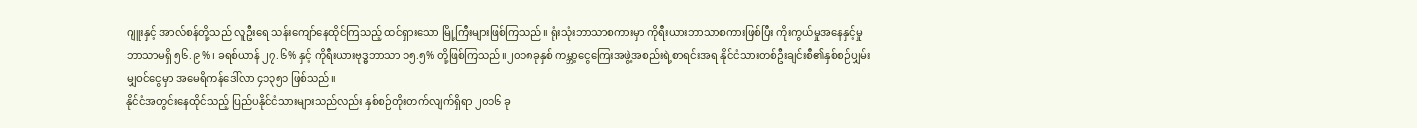ဂျူးနှင့် အာလ်စန်တို့သည် လူဦးရေ သန်းကျော်နေထိုင်ကြသည့် ထင်ရှားသော မြို့ကြီးများဖြစ်ကြသည်။ ရုံးသုံးဘာသာစကားမှာ ကိုရီးယားဘာသာစကားဖြစ်ပြီး ကိုးကွယ်မှုအနေနှင့်မှု ဘာသာမရှိ ၅၆.၉%၊ ခရစ်ယာန် ၂၇.၆% နှင့် ကိုရီးယားဗုဒ္ဓဘာသာ ၁၅.၅% တို့ဖြစ်ကြသည်။၂၀၁၈ခုနှစ် ကမ္ဘာ့ငွေကြေးအဖွဲ့အစည်းရဲ့စာရင်းအရ နိုင်ငံသားတစ်ဦးချင်းစီ၏နှစ်စဉ်ပျှမ်းမျှဝင်ငွေမှာ အမေရိကန်ဒေါ်လာ ၄၁၃၅၁ ဖြစ်သည်။
နိုင်ငံအတွင်းနေထိုင်သည့် ပြည်ပနိုင်ငံသားများသည်လည်း နှစ်စဉ်တိုးတက်လျက်ရှိရာ ၂၀၁၆ ခု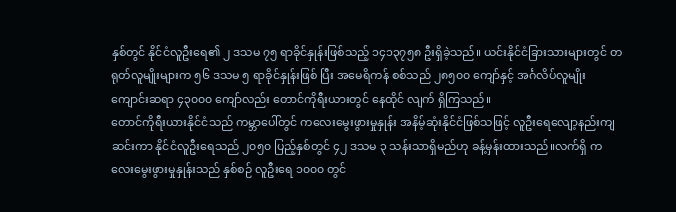နှစ်တွင် နိုင်ငံလူဦးရေ၏ ၂ ဒသမ ၇၅ ရာခိုင်နှုန်းဖြစ်သည့် ၁၄၁၃၇၅၈ ဦးရှိခဲ့သည်။ ယင်းနိုင်ငံခြားသားများတွင် တရုတ်လူမျိုးများက ၅၆ ဒသမ ၅ ရာခိုင်နှုန်းဖြစ် ပြီး အမေရိကန် စစ်သည် ၂၈၅၀၀ ကျော်နှင့် အင်္ဂလိပ်လူမျိုး ကျောင်းဆရာ ၄၃၀၀၀ ကျော်လည်း တောင်ကိုရီးယားတွင် နေထိုင် လျက် ရှိကြသည်။
တောင်ကိုရီးယားနိုင်ငံသည် ကမ္ဘာပေါ်တွင် ကလေးမွေးဖွားမှုနှုန်း အနိမ့်ဆုံးနိုင်ငံဖြစ်သဖြင့် လူဦးရေလျော့နည်းကျဆင်းကာ နိုင်ငံလူဦးရေသည် ၂၀၅၀ ပြည့်နှစ်တွင် ၄၂ ဒသမ ၃ သန်းသာရှိမည်ဟု ခန့်မှန်းထားသည်။လက်ရှိ ကလေးမွေးဖွားမှုနှုန်းသည် နှစ်စဉ် လူဦးရေ ၁၀၀၀ တွင်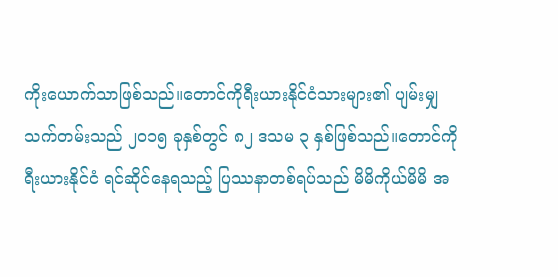ကိုးယောက်သာဖြစ်သည်။တောင်ကိုရီးယားနိုင်ငံသားများ၏ ပျမ်းမျှ သက်တမ်းသည် ၂၀၁၅ ခုနှစ်တွင် ၈၂ ဒသမ ၃ နှစ်ဖြစ်သည်။တောင်ကိုရီးယားနိုင်ငံ ရင်ဆိုင်နေရသည့် ပြဿနာတစ်ရပ်သည် မိမိကိုယ်မိမိ အ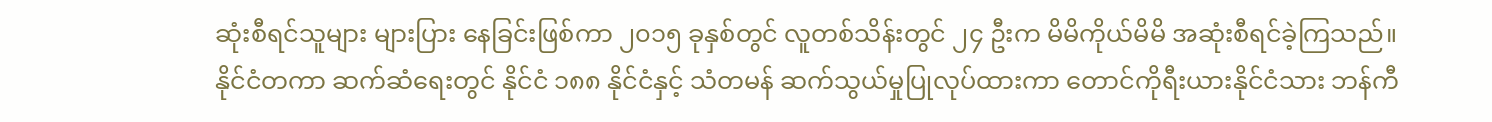ဆုံးစီရင်သူများ များပြား နေခြင်းဖြစ်ကာ ၂၀၁၅ ခုနှစ်တွင် လူတစ်သိန်းတွင် ၂၄ ဦးက မိမိကိုယ်မိမိ အဆုံးစီရင်ခဲ့ကြသည်။
နိုင်ငံတကာ ဆက်ဆံရေးတွင် နိုင်ငံ ၁၈၈ နိုင်ငံနှင့် သံတမန် ဆက်သွယ်မှုပြုလုပ်ထားကာ တောင်ကိုရီးယားနိုင်ငံသား ဘန်ကီ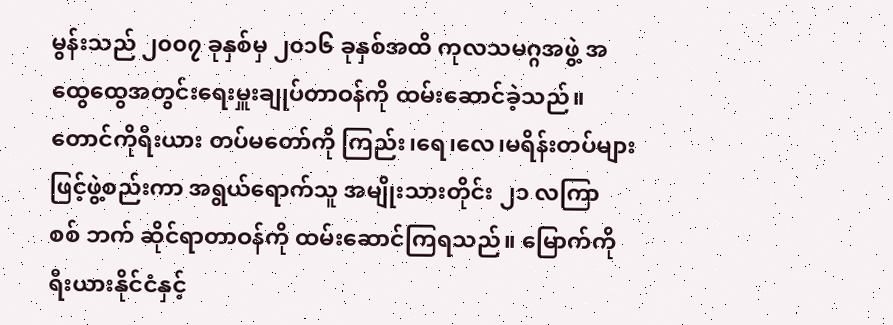မွန်းသည် ၂၀၀၇ ခုနှစ်မှ ၂၀၁၆ ခုနှစ်အထိ ကုလသမဂ္ဂအဖွဲ့ အထွေထွေအတွင်းရေးမှူးချုပ်တာဝန်ကို ထမ်းဆောင်ခဲ့သည်။ တောင်ကိုရီးယား တပ်မတော်ကို ကြည်း၊ရေ၊လေ၊မရိန်းတပ်များဖြင့်ဖွဲ့စည်းကာ အရွယ်ရောက်သူ အမျိုးသားတိုင်း ၂၁ လကြာ စစ် ဘက် ဆိုင်ရာတာဝန်ကို ထမ်းဆောင်ကြရသည်။ မြောက်ကိုရီးယားနိုင်ငံနှင့်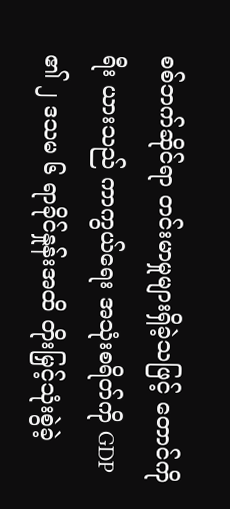စစ်ဘက်ဆိုင်ရာ တင်းမာမှုများရှိခဲ့သဖြင့် တောင်ကိုရီး ယားသည် ကာကွယ်ရေး အသုံးစရိတ်ကို GDP ၏ ၂ ဒသမ ၆ ရာခိုင်နှုန်းအထိ တိုးမြှင့်သုံးစွဲခဲ့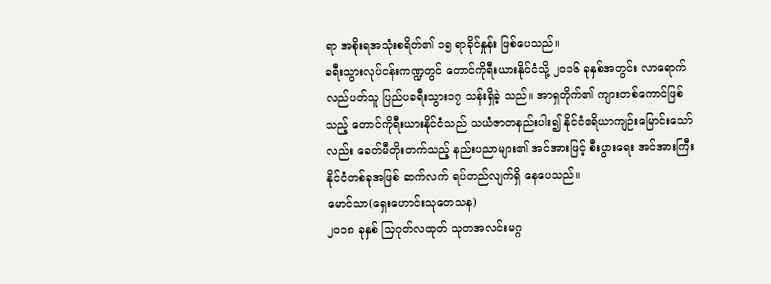ရာ အစိုးရအသုံးစရိတ်၏ ၁၅ ရာခိုင်နှုန်း ဖြစ်ပေသည်။
ခရီးသွားလုပ်ငန်းကဏ္ဍတွင် တောင်ကိုရီးယားနိုင်ငံသို့ ၂၀၁၆ ခုနှစ်အတွင်း လာရောက်လည်ပတ်သူ ပြည်ပခရီးသွား၁၇ သန်းရှိခဲ့ သည်။ အာရှတိုက်၏ ကျားတစ်ကောင်ဖြစ်သည့် တောင်ကိုရီးယားနိုင်ငံသည် သယံဇာတနည်းပါး၍ နိုင်ငံဧရိယာကျဉ်းမြောင်းသော် လည်း ခေတ်မီတိုးတက်သည့် နည်းပညာများ၏ အင်အားဖြင့် စီးပွားရေး အင်အားကြီးနိုင်ငံတစ်ခုအဖြစ် ဆက်လက် ရပ်တည်လျက်ရှိ နေပေသည်။
မောင်သာ(ရှေးဟောင်းသုတေသန)
၂၀၁၈ ခုနှစ် သြဂုတ်လထုတ် သုတအလင်းမဂ္ဂ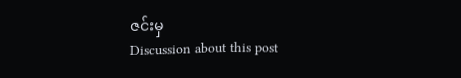ဇင်းမှ
Discussion about this post